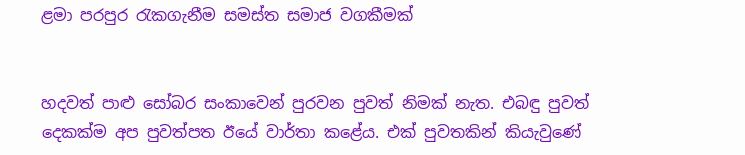ළමා පරපුර රැකගැනීම සමස්ත සමාජ වගකීමක්


හදවත් පාළු සෝබර සංකාවෙන් පුරවන පුවත් නිමක් නැත. එබඳු පුවත් දෙකක්ම අප පුවත්පත ඊයේ වාර්තා කළේය. එක් පුවතකින් කියැවුණේ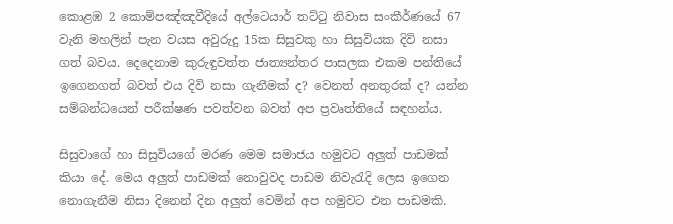කොළඹ 2 කොම්පඤ්ඤවීදියේ අල්ටෙයාර් තට්ටු නිවාස සංකීර්ණයේ 67 වැනි මහලින් පැන වයස අවුරුදු 15ක සිසුවකු හා සිසුවියක දිවි නසා ගත් බවය. දෙදෙනාම කුරුඳුවත්ත ජාත්‍යන්තර පාසලක එකම පන්තියේ ඉගෙනගත් බවත් එය දිවි නසා ගැනීමක් ද? වෙනත් අනතුරක් ද? යන්න සම්බන්ධයෙන් පරීක්ෂණ පවත්වන බවත් අප ප්‍රවෘත්තියේ සඳහන්ය.

සිසුවාගේ හා සිසුවියගේ මරණ මෙම සමාජය හමුවට අලුත් පාඩමක් කියා දේ. මෙය අලුත් පාඩමක් නොවුවද පාඩම නිවැරැදි ලෙස ඉගෙන නොගැනීම නිසා දිනෙන් දින අලුත් වෙමින් අප හමුවට එන පාඩමකි.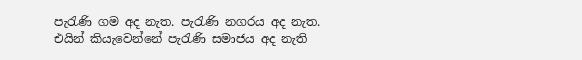පැරැණි ගම අද නැත. පැරැණි නගරය අද නැත. එයින් කියැවෙන්නේ පැරැණි සමාජය අද නැති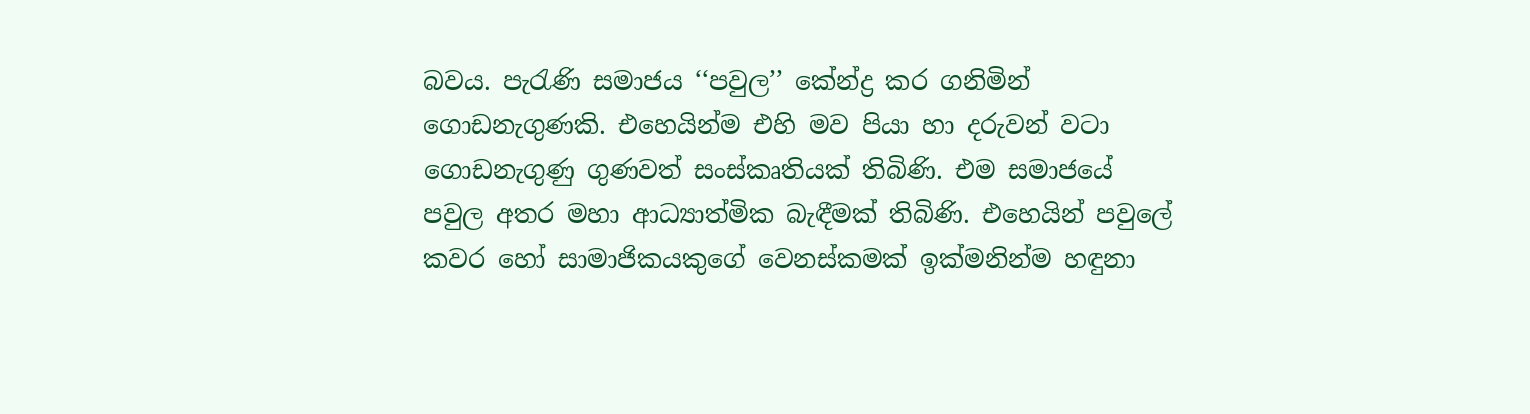බවය. පැරැණි සමාජය ‘‘පවුල’’ කේන්ද්‍ර කර ගනිමින් ගොඩනැගුණකි. එහෙයින්ම එහි මව පියා හා දරුවන් වටා ගොඩනැගුණු ගුණවත් සංස්කෘතියක් තිබිණි. එම සමාජයේ පවුල අතර මහා ආධ්‍යාත්මික බැඳීමක් තිබිණි. එහෙයින් පවුලේ කවර හෝ සාමාජිකයකුගේ වෙනස්කමක් ඉක්මනින්ම හඳුනා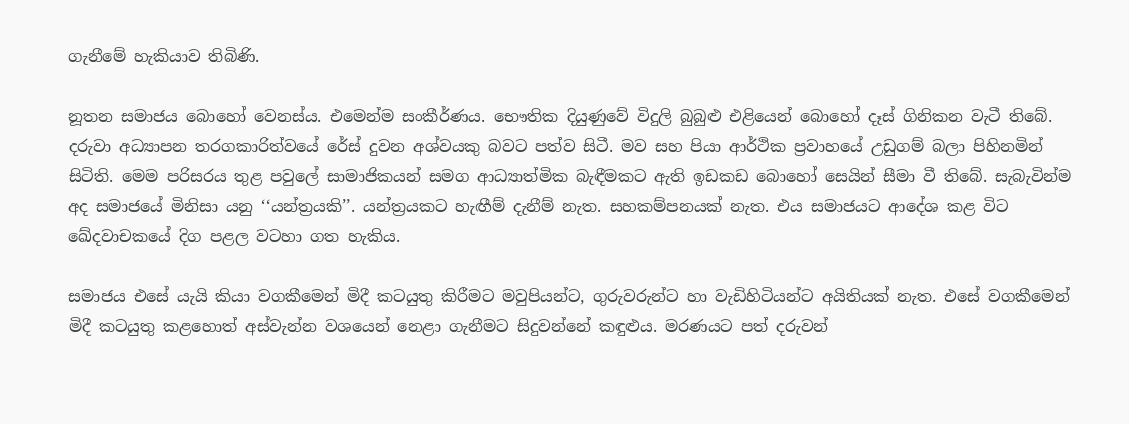ගැනීමේ හැකියාව තිබිණි.

නූතන සමාජය බොහෝ වෙනස්ය. එමෙන්ම සංකීර්ණය. භෞතික දියුණුවේ විදුලි බුබුළු එළියෙන් බොහෝ දෑස් ගිනිකන වැටී තිබේ. දරුවා අධ්‍යාපන තරගකාරිත්වයේ රේස් දුවන අශ්වයකු බවට පත්ව සිටී. මව සහ පියා ආර්ථික ප්‍රවාහයේ උඩුගම් බලා පිහිනමින් සිටිති. මෙම පරිසරය තුළ පවුලේ සාමාජිකයන් සමග ආධ්‍යාත්මික බැඳීමකට ඇති ඉඩකඩ බොහෝ සෙයින් සීමා වී තිබේ. සැබැවින්ම අද සමාජයේ මිනිසා යනු ‘‘යන්ත්‍රයකි’’. යන්ත්‍රයකට හැඟීම් දැනීම් නැත. සහකම්පනයක් නැත. එය සමාජයට ආදේශ කළ විට ඛේදවාචකයේ දිග පළල වටහා ගත හැකිය.

සමාජය එසේ යැයි කියා වගකීමෙන් මිදී කටයුතු කිරීමට මවුපියන්ට, ගුරුවරුන්ට හා වැඩිහිටියන්ට අයිතියක් නැත. එසේ වගකීමෙන් මිදී කටයුතු කළහොත් අස්වැන්න වශයෙන් නෙළා ගැනීමට සිදුවන්නේ කඳුළුය. මරණයට පත් දරුවන්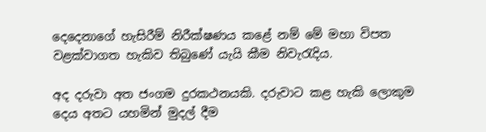දෙදෙනාගේ හැසිරීම් නිරීක්ෂණය කළේ නම් මේ මහා විපත වළක්වාගත හැකිව තිබුණේ යැයි කීම නිවැරැදිය.

අද දරුවා අත ජංගම දුරකථනයකි. දරුවාට කළ හැකි ලොකුම දෙය අතට යහමින් මුදල් දීම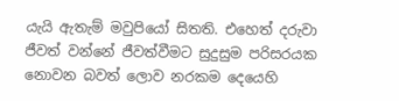යැයි ඇතැම් මවුපියෝ සිතති. එහෙත් දරුවා ජීවත් වන්නේ ජීවත්වීමට සුදුසුම පරිසරයක නොවන බවත් ලොව නරකම දෙයෙහි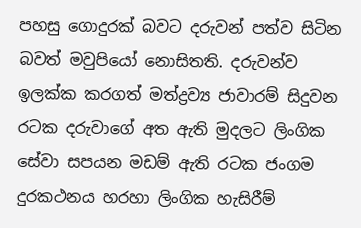පහසු ගොදුරක් බවට දරුවන් පත්ව සිටින බවත් මවුපියෝ නොසිතති. දරුවන්ව ඉලක්ක කරගත් මත්ද්‍රව්‍ය ජාවාරම් සිදුවන රටක දරුවාගේ අත ඇති මුදලට ලිංගික සේවා සපයන මඩම් ඇති රටක ජංගම දුරකථනය හරහා ලිංගික හැසිරීම්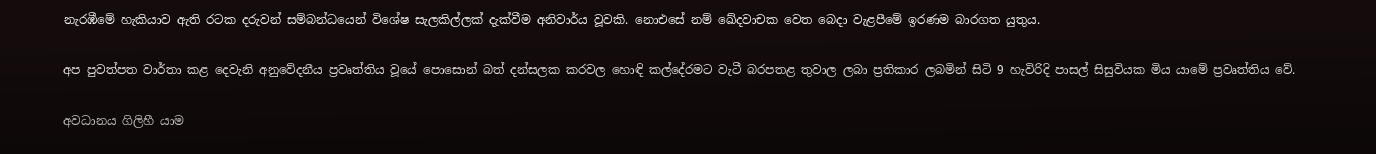නැරඹීමේ හැකියාව ඇති රටක දරුවන් සම්බන්ධයෙන් විශේෂ සැලකිල්ලක් දැක්වීම අනිවාර්ය වූවකි. නොඑසේ නම් ඛේදවාචක වෙත බෙදා වැළපීමේ ඉරණම බාරගත යුතුය.

අප පුවත්පත වාර්තා කළ දෙවැනි අනුවේදනීය ප්‍රවෘත්තිය වූයේ පොසොන් බත් දන්සලක කරවල හොඳි කල්දේරමට වැටී බරපතළ තුවාල ලබා ප්‍රතිකාර ලබමින් සිටි 9 හැවිරිදි පාසල් සිසුවියක මිය යාමේ ප්‍රවෘත්තිය වේ.

අවධානය ගිලිහී යාම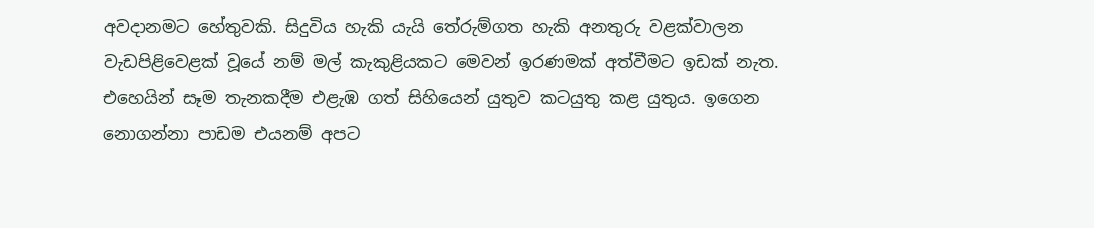අවදානමට හේතුවකි. සිදුවිය හැකි යැයි තේරුම්ගත හැකි අනතුරු වළක්වාලන වැඩපිළිවෙළක් වූයේ නම් මල් කැකුළියකට මෙවන් ඉරණමක් අත්වීමට ඉඩක් නැත. එහෙයින් සෑම තැනකදීම එළැඹ ගත් සිහියෙන් යුතුව කටයුතු කළ යුතුය. ඉගෙන නොගන්නා පාඩම එයනම් අපට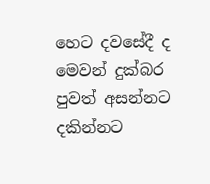හෙට දවසේදී ද මෙවන් දුක්බර පුවත් අසන්නට දකින්නට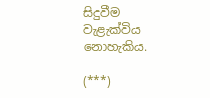සිදුවීම වැළැක්විය නොහැකිය.

(***)